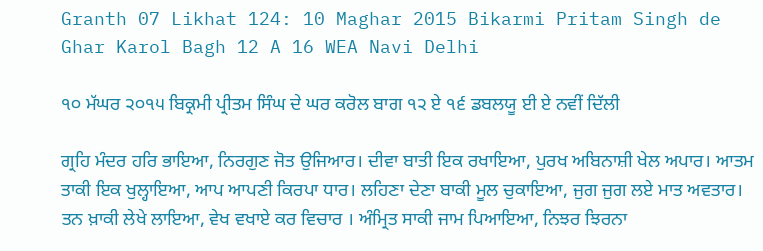Granth 07 Likhat 124: 10 Maghar 2015 Bikarmi Pritam Singh de Ghar Karol Bagh 12 A 16 WEA Navi Delhi

੧੦ ਮੱਘਰ ੨੦੧੫ ਬਿਕ੍ਰਮੀ ਪ੍ਰੀਤਮ ਸਿੰਘ ਦੇ ਘਰ ਕਰੋਲ ਬਾਗ ੧੨ ਏ ੧੬ ਡਬਲਯੂ ਈ ਏ ਨਵੀਂ ਦਿੱਲੀ

ਗ੍ਰਹਿ ਮੰਦਰ ਹਰਿ ਭਾਇਆ, ਨਿਰਗੁਣ ਜੋਤ ਉਜਿਆਰ। ਦੀਵਾ ਬਾਤੀ ਇਕ ਰਖਾਇਆ, ਪੁਰਖ ਅਬਿਨਾਸ਼ੀ ਖੇਲ ਅਪਾਰ। ਆਤਮ ਤਾਕੀ ਇਕ ਖੁਲ੍ਹਾਇਆ, ਆਪ ਆਪਣੀ ਕਿਰਪਾ ਧਾਰ। ਲਹਿਣਾ ਦੇਣਾ ਬਾਕੀ ਮੂਲ ਚੁਕਾਇਆ, ਜੁਗ ਜੁਗ ਲਏ ਮਾਤ ਅਵਤਾਰ। ਤਨ ਖ਼ਾਕੀ ਲੇਖੇ ਲਾਇਆ, ਵੇਖ ਵਖਾਏ ਕਰ ਵਿਚਾਰ । ਅੰਮ੍ਰਿਤ ਸਾਕੀ ਜਾਮ ਪਿਆਇਆ, ਨਿਝਰ ਝਿਰਨਾ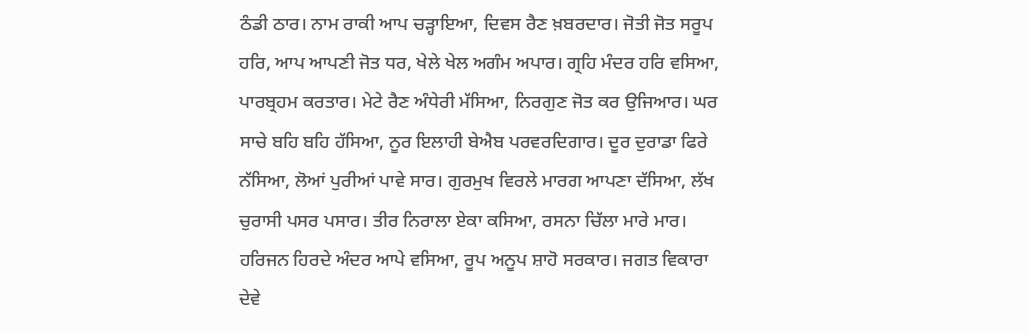ਠੰਡੀ ਠਾਰ। ਨਾਮ ਰਾਕੀ ਆਪ ਚੜ੍ਹਾਇਆ, ਦਿਵਸ ਰੈਣ ਖ਼ਬਰਦਾਰ। ਜੋਤੀ ਜੋਤ ਸਰੂਪ ਹਰਿ, ਆਪ ਆਪਣੀ ਜੋਤ ਧਰ, ਖੇਲੇ ਖੇਲ ਅਗੰਮ ਅਪਾਰ। ਗ੍ਰਹਿ ਮੰਦਰ ਹਰਿ ਵਸਿਆ, ਪਾਰਬ੍ਰਹਮ ਕਰਤਾਰ। ਮੇਟੇ ਰੈਣ ਅੰਧੇਰੀ ਮੱਸਿਆ, ਨਿਰਗੁਣ ਜੋਤ ਕਰ ਉਜਿਆਰ। ਘਰ ਸਾਚੇ ਬਹਿ ਬਹਿ ਹੱਸਿਆ, ਨੂਰ ਇਲਾਹੀ ਬੇਐਬ ਪਰਵਰਦਿਗਾਰ। ਦੂਰ ਦੁਰਾਡਾ ਫਿਰੇ ਨੱਸਿਆ, ਲੋਆਂ ਪੁਰੀਆਂ ਪਾਵੇ ਸਾਰ। ਗੁਰਮੁਖ ਵਿਰਲੇ ਮਾਰਗ ਆਪਣਾ ਦੱਸਿਆ, ਲੱਖ ਚੁਰਾਸੀ ਪਸਰ ਪਸਾਰ। ਤੀਰ ਨਿਰਾਲਾ ਏਕਾ ਕਸਿਆ, ਰਸਨਾ ਚਿੱਲਾ ਮਾਰੇ ਮਾਰ। ਹਰਿਜਨ ਹਿਰਦੇ ਅੰਦਰ ਆਪੇ ਵਸਿਆ, ਰੂਪ ਅਨੂਪ ਸ਼ਾਹੋ ਸਰਕਾਰ। ਜਗਤ ਵਿਕਾਰਾ ਦੇਵੇ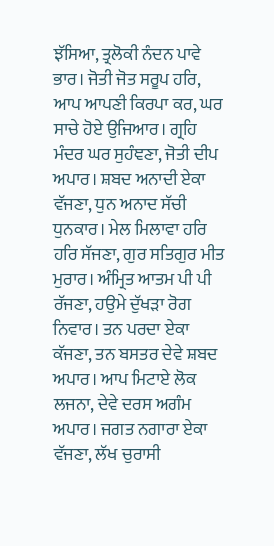ਝੱਸਿਆ, ਤ੍ਰਲੋਕੀ ਨੰਦਨ ਪਾਵੇ ਭਾਰ। ਜੋਤੀ ਜੋਤ ਸਰੂਪ ਹਰਿ, ਆਪ ਆਪਣੀ ਕਿਰਪਾ ਕਰ, ਘਰ ਸਾਚੇ ਹੋਏ ਉਜਿਆਰ। ਗ੍ਰਹਿ ਮੰਦਰ ਘਰ ਸੁਹੰਞਣਾ, ਜੋਤੀ ਦੀਪ ਅਪਾਰ। ਸ਼ਬਦ ਅਨਾਦੀ ਏਕਾ ਵੱਜਣਾ, ਧੁਨ ਅਨਾਦ ਸੱਚੀ ਧੁਨਕਾਰ। ਮੇਲ ਮਿਲਾਵਾ ਹਰਿ ਹਰਿ ਸੱਜਣਾ, ਗੁਰ ਸਤਿਗੁਰ ਮੀਤ ਮੁਰਾਰ। ਅੰਮ੍ਰਿਤ ਆਤਮ ਪੀ ਪੀ ਰੱਜਣਾ, ਹਉਮੇ ਦੁੱਖੜਾ ਰੋਗ ਨਿਵਾਰ। ਤਨ ਪਰਦਾ ਏਕਾ ਕੱਜਣਾ, ਤਨ ਬਸਤਰ ਦੇਵੇ ਸ਼ਬਦ ਅਪਾਰ। ਆਪ ਮਿਟਾਏ ਲੋਕ ਲਜਨਾ, ਦੇਵੇ ਦਰਸ ਅਗੰਮ ਅਪਾਰ। ਜਗਤ ਨਗਾਰਾ ਏਕਾ ਵੱਜਣਾ, ਲੱਖ ਚੁਰਾਸੀ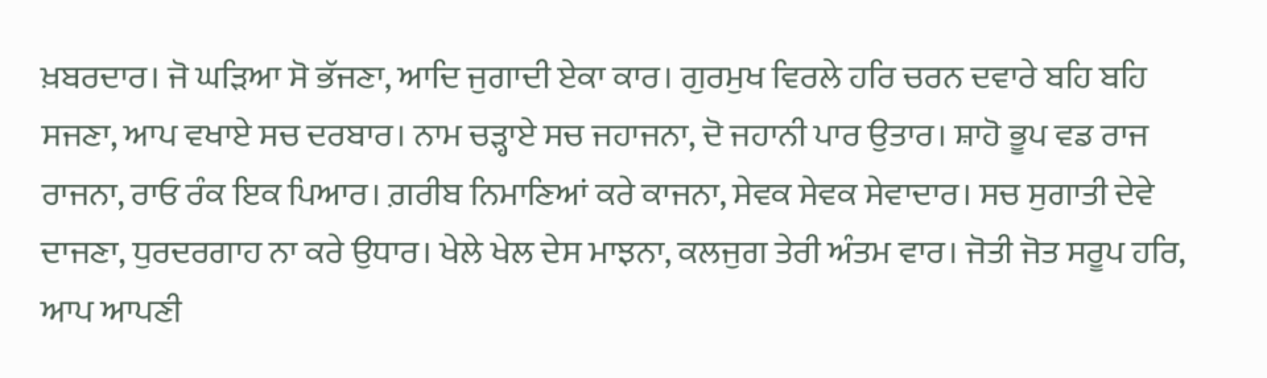ਖ਼ਬਰਦਾਰ। ਜੋ ਘੜਿਆ ਸੋ ਭੱਜਣਾ, ਆਦਿ ਜੁਗਾਦੀ ਏਕਾ ਕਾਰ। ਗੁਰਮੁਖ ਵਿਰਲੇ ਹਰਿ ਚਰਨ ਦਵਾਰੇ ਬਹਿ ਬਹਿ ਸਜਣਾ, ਆਪ ਵਖਾਏ ਸਚ ਦਰਬਾਰ। ਨਾਮ ਚੜ੍ਹਾਏ ਸਚ ਜਹਾਜਨਾ, ਦੋ ਜਹਾਨੀ ਪਾਰ ਉਤਾਰ। ਸ਼ਾਹੋ ਭੂਪ ਵਡ ਰਾਜ ਰਾਜਨਾ, ਰਾਓ ਰੰਕ ਇਕ ਪਿਆਰ। ਗ਼ਰੀਬ ਨਿਮਾਣਿਆਂ ਕਰੇ ਕਾਜਨਾ, ਸੇਵਕ ਸੇਵਕ ਸੇਵਾਦਾਰ। ਸਚ ਸੁਗਾਤੀ ਦੇਵੇ ਦਾਜਣਾ, ਧੁਰਦਰਗਾਹ ਨਾ ਕਰੇ ਉਧਾਰ। ਖੇਲੇ ਖੇਲ ਦੇਸ ਮਾਝਨਾ, ਕਲਜੁਗ ਤੇਰੀ ਅੰਤਮ ਵਾਰ। ਜੋਤੀ ਜੋਤ ਸਰੂਪ ਹਰਿ, ਆਪ ਆਪਣੀ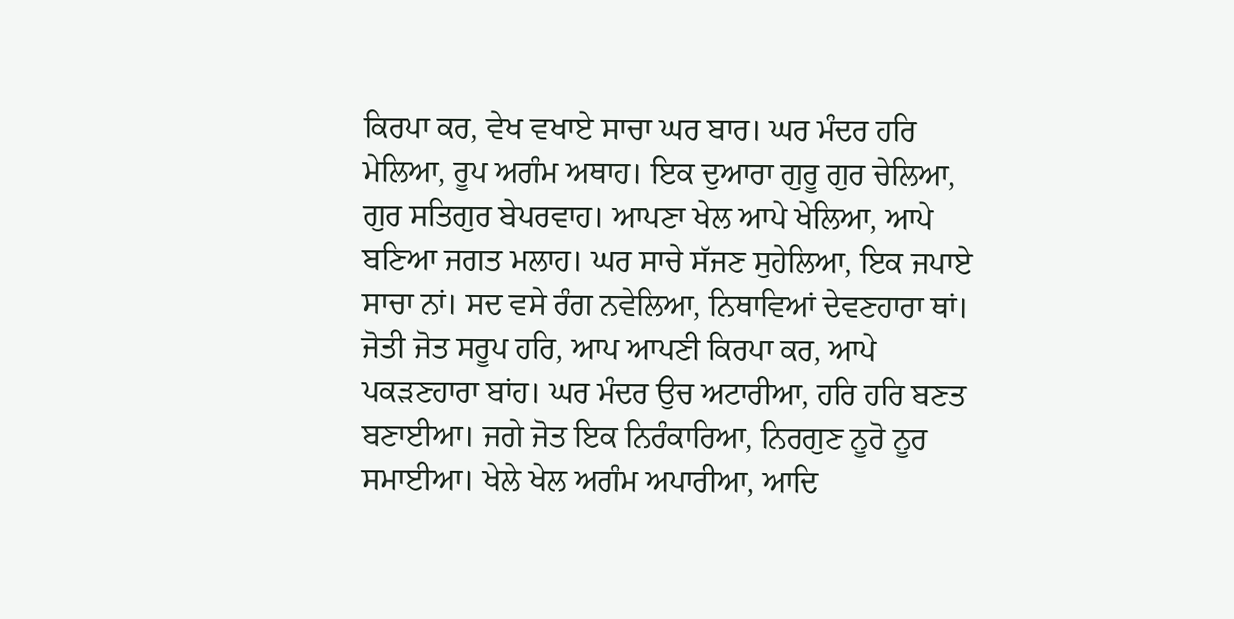ਕਿਰਪਾ ਕਰ, ਵੇਖ ਵਖਾਏ ਸਾਚਾ ਘਰ ਬਾਰ। ਘਰ ਮੰਦਰ ਹਰਿ ਮੇਲਿਆ, ਰੂਪ ਅਗੰਮ ਅਥਾਹ। ਇਕ ਦੁਆਰਾ ਗੁਰੂ ਗੁਰ ਚੇਲਿਆ, ਗੁਰ ਸਤਿਗੁਰ ਬੇਪਰਵਾਹ। ਆਪਣਾ ਖੇਲ ਆਪੇ ਖੇਲਿਆ, ਆਪੇ ਬਣਿਆ ਜਗਤ ਮਲਾਹ। ਘਰ ਸਾਚੇ ਸੱਜਣ ਸੁਹੇਲਿਆ, ਇਕ ਜਪਾਏ ਸਾਚਾ ਨਾਂ। ਸਦ ਵਸੇ ਰੰਗ ਨਵੇਲਿਆ, ਨਿਥਾਵਿਆਂ ਦੇਵਣਹਾਰਾ ਥਾਂ। ਜੋਤੀ ਜੋਤ ਸਰੂਪ ਹਰਿ, ਆਪ ਆਪਣੀ ਕਿਰਪਾ ਕਰ, ਆਪੇ ਪਕੜਣਹਾਰਾ ਬਾਂਹ। ਘਰ ਮੰਦਰ ਉਚ ਅਟਾਰੀਆ, ਹਰਿ ਹਰਿ ਬਣਤ ਬਣਾਈਆ। ਜਗੇ ਜੋਤ ਇਕ ਨਿਰੰਕਾਰਿਆ, ਨਿਰਗੁਣ ਨੂਰੋ ਨੂਰ ਸਮਾਈਆ। ਖੇਲੇ ਖੇਲ ਅਗੰਮ ਅਪਾਰੀਆ, ਆਦਿ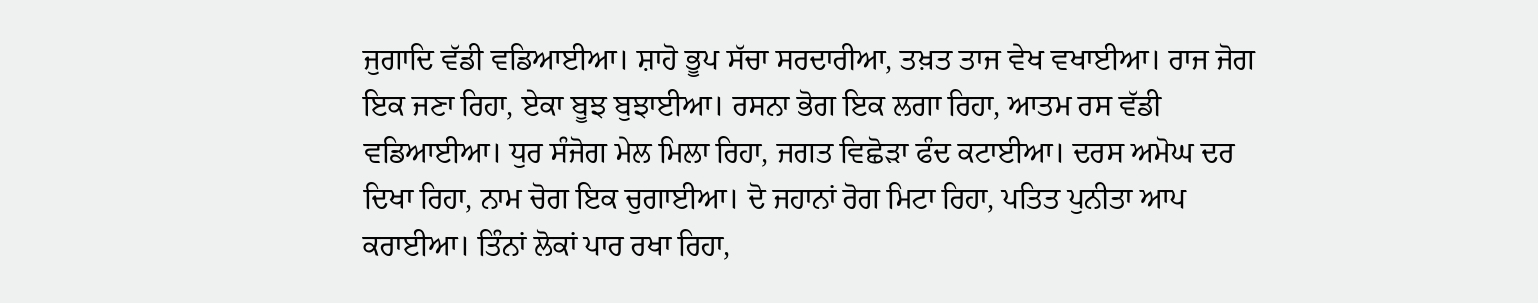ਜੁਗਾਦਿ ਵੱਡੀ ਵਡਿਆਈਆ। ਸ਼ਾਹੋ ਭੂਪ ਸੱਚਾ ਸਰਦਾਰੀਆ, ਤਖ਼ਤ ਤਾਜ ਵੇਖ ਵਖਾਈਆ। ਰਾਜ ਜੋਗ ਇਕ ਜਣਾ ਰਿਹਾ, ਏਕਾ ਬੂਝ ਬੁਝਾਈਆ। ਰਸਨਾ ਭੋਗ ਇਕ ਲਗਾ ਰਿਹਾ, ਆਤਮ ਰਸ ਵੱਡੀ ਵਡਿਆਈਆ। ਧੁਰ ਸੰਜੋਗ ਮੇਲ ਮਿਲਾ ਰਿਹਾ, ਜਗਤ ਵਿਛੋੜਾ ਫੰਦ ਕਟਾਈਆ। ਦਰਸ ਅਮੋਘ ਦਰ ਦਿਖਾ ਰਿਹਾ, ਨਾਮ ਚੋਗ ਇਕ ਚੁਗਾਈਆ। ਦੋ ਜਹਾਨਾਂ ਰੋਗ ਮਿਟਾ ਰਿਹਾ, ਪਤਿਤ ਪੁਨੀਤਾ ਆਪ ਕਰਾਈਆ। ਤਿੰਨਾਂ ਲੋਕਾਂ ਪਾਰ ਰਖਾ ਰਿਹਾ,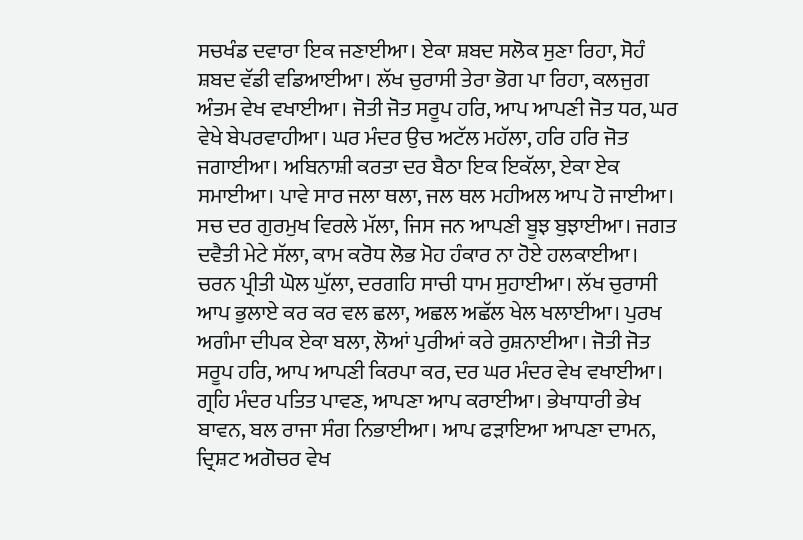ਸਚਖੰਡ ਦਵਾਰਾ ਇਕ ਜਣਾਈਆ। ਏਕਾ ਸ਼ਬਦ ਸਲੋਕ ਸੁਣਾ ਰਿਹਾ, ਸੋਹੰ ਸ਼ਬਦ ਵੱਡੀ ਵਡਿਆਈਆ। ਲੱਖ ਚੁਰਾਸੀ ਤੇਰਾ ਭੋਗ ਪਾ ਰਿਹਾ, ਕਲਜੁਗ ਅੰਤਮ ਵੇਖ ਵਖਾਈਆ। ਜੋਤੀ ਜੋਤ ਸਰੂਪ ਹਰਿ, ਆਪ ਆਪਣੀ ਜੋਤ ਧਰ, ਘਰ ਵੇਖੇ ਬੇਪਰਵਾਹੀਆ। ਘਰ ਮੰਦਰ ਉਚ ਅਟੱਲ ਮਹੱਲਾ, ਹਰਿ ਹਰਿ ਜੋਤ ਜਗਾਈਆ। ਅਬਿਨਾਸ਼ੀ ਕਰਤਾ ਦਰ ਬੈਠਾ ਇਕ ਇਕੱਲਾ, ਏਕਾ ਏਕ ਸਮਾਈਆ। ਪਾਵੇ ਸਾਰ ਜਲਾ ਥਲਾ, ਜਲ ਥਲ ਮਹੀਅਲ ਆਪ ਹੋ ਜਾਈਆ। ਸਚ ਦਰ ਗੁਰਮੁਖ ਵਿਰਲੇ ਮੱਲਾ, ਜਿਸ ਜਨ ਆਪਣੀ ਬੂਝ ਬੁਝਾਈਆ। ਜਗਤ ਦਵੈਤੀ ਮੇਟੇ ਸੱਲਾ, ਕਾਮ ਕਰੋਧ ਲੋਭ ਮੋਹ ਹੰਕਾਰ ਨਾ ਹੋਏ ਹਲਕਾਈਆ। ਚਰਨ ਪ੍ਰੀਤੀ ਘੋਲ ਘੁੱਲਾ, ਦਰਗਹਿ ਸਾਚੀ ਧਾਮ ਸੁਹਾਈਆ। ਲੱਖ ਚੁਰਾਸੀ ਆਪ ਭੁਲਾਏ ਕਰ ਕਰ ਵਲ ਛਲਾ, ਅਛਲ ਅਛੱਲ ਖੇਲ ਖਲਾਈਆ। ਪੁਰਖ ਅਗੰਮਾ ਦੀਪਕ ਏਕਾ ਬਲਾ, ਲੋਆਂ ਪੁਰੀਆਂ ਕਰੇ ਰੁਸ਼ਨਾਈਆ। ਜੋਤੀ ਜੋਤ ਸਰੂਪ ਹਰਿ, ਆਪ ਆਪਣੀ ਕਿਰਪਾ ਕਰ, ਦਰ ਘਰ ਮੰਦਰ ਵੇਖ ਵਖਾਈਆ। ਗ੍ਰਹਿ ਮੰਦਰ ਪਤਿਤ ਪਾਵਣ, ਆਪਣਾ ਆਪ ਕਰਾਈਆ। ਭੇਖਾਧਾਰੀ ਭੇਖ ਬਾਵਨ, ਬਲ ਰਾਜਾ ਸੰਗ ਨਿਭਾਈਆ। ਆਪ ਫੜਾਇਆ ਆਪਣਾ ਦਾਮਨ, ਦ੍ਰਿਸ਼ਟ ਅਗੋਚਰ ਵੇਖ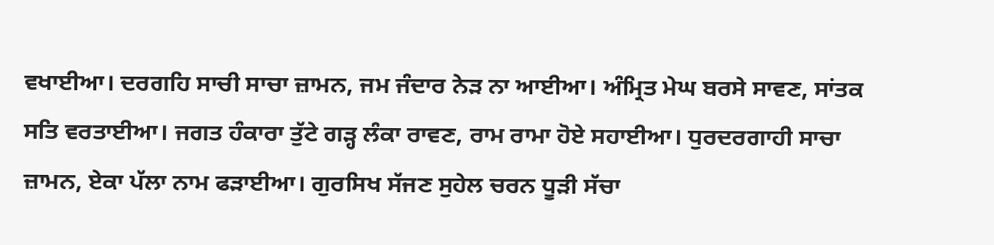ਵਖਾਈਆ। ਦਰਗਹਿ ਸਾਚੀ ਸਾਚਾ ਜ਼ਾਮਨ, ਜਮ ਜੰਦਾਰ ਨੇੜ ਨਾ ਆਈਆ। ਅੰਮ੍ਰਿਤ ਮੇਘ ਬਰਸੇ ਸਾਵਣ, ਸਾਂਤਕ ਸਤਿ ਵਰਤਾਈਆ। ਜਗਤ ਹੰਕਾਰਾ ਤੁੱਟੇ ਗੜ੍ਹ ਲੰਕਾ ਰਾਵਣ, ਰਾਮ ਰਾਮਾ ਹੋਏ ਸਹਾਈਆ। ਧੁਰਦਰਗਾਹੀ ਸਾਚਾ ਜ਼ਾਮਨ, ਏਕਾ ਪੱਲਾ ਨਾਮ ਫੜਾਈਆ। ਗੁਰਸਿਖ ਸੱਜਣ ਸੁਹੇਲ ਚਰਨ ਧੂੜੀ ਸੱਚਾ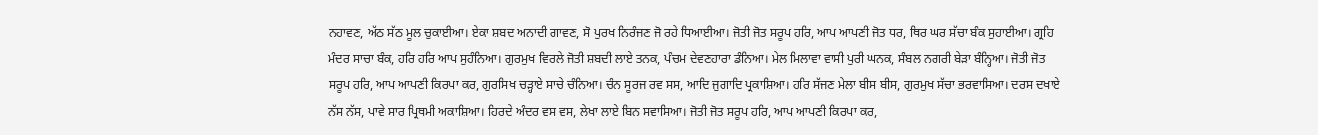ਨਹਾਵਣ, ਅੱਠ ਸੱਠ ਮੂਲ ਚੁਕਾਈਆ। ਏਕਾ ਸ਼ਬਦ ਅਨਾਦੀ ਗਾਵਣ, ਸੋ ਪੁਰਖ ਨਿਰੰਜਣ ਜੋ ਰਹੇ ਧਿਆਈਆ। ਜੋਤੀ ਜੋਤ ਸਰੂਪ ਹਰਿ, ਆਪ ਆਪਣੀ ਜੋਤ ਧਰ, ਥਿਰ ਘਰ ਸੱਚਾ ਬੰਕ ਸੁਹਾਈਆ। ਗ੍ਰਹਿ ਮੰਦਰ ਸਾਚਾ ਬੰਕ, ਹਰਿ ਹਰਿ ਆਪ ਸੁਹੰਨਿਆ। ਗੁਰਮੁਖ ਵਿਰਲੇ ਜੋਤੀ ਸ਼ਬਦੀ ਲਾਏ ਤਨਕ, ਪੰਚਮ ਦੇਵਣਹਾਰਾ ਡੰਨਿਆ। ਮੇਲ ਮਿਲਾਵਾ ਵਾਸੀ ਪੁਰੀ ਘਨਕ, ਸੰਬਲ ਨਗਰੀ ਬੇੜਾ ਬੰਨ੍ਹਿਆ। ਜੋਤੀ ਜੋਤ ਸਰੂਪ ਹਰਿ, ਆਪ ਆਪਣੀ ਕਿਰਪਾ ਕਰ, ਗੁਰਸਿਖ ਚੜ੍ਹਾਏ ਸਾਚੇ ਚੰਨਿਆ। ਚੰਨ ਸੂਰਜ ਰਵ ਸਸ, ਆਦਿ ਜੁਗਾਦਿ ਪ੍ਰਕਾਸ਼ਿਆ। ਹਰਿ ਸੱਜਣ ਮੇਲਾ ਬੀਸ ਬੀਸ, ਗੁਰਮੁਖ ਸੱਚਾ ਭਰਵਾਸਿਆ। ਦਰਸ ਦਖਾਏ ਨੱਸ ਨੱਸ, ਪਾਵੇ ਸਾਰ ਪ੍ਰਿਥਮੀ ਅਕਾਸ਼ਿਆ। ਹਿਰਦੇ ਅੰਦਰ ਵਸ ਵਸ, ਲੇਖਾ ਲਾਏ ਬਿਨ ਸਵਾਸਿਆ। ਜੋਤੀ ਜੋਤ ਸਰੂਪ ਹਰਿ, ਆਪ ਆਪਣੀ ਕਿਰਪਾ ਕਰ,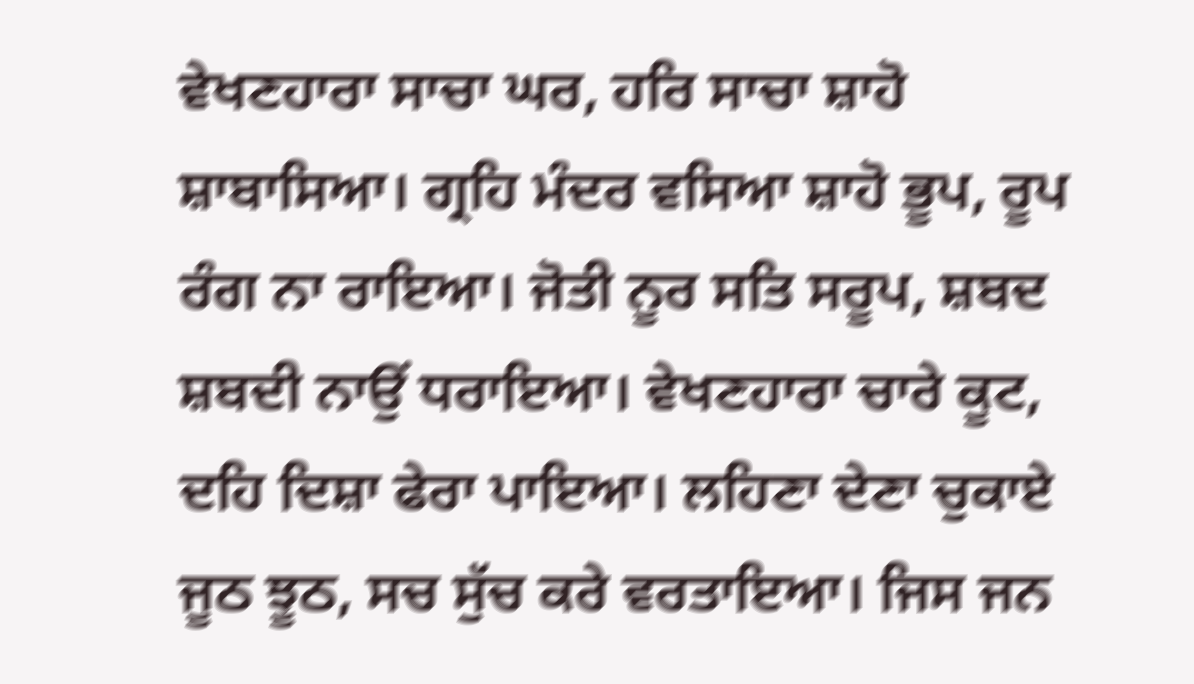ਵੇਖਣਹਾਰਾ ਸਾਚਾ ਘਰ, ਹਰਿ ਸਾਚਾ ਸ਼ਾਹੋ ਸ਼ਾਬਾਸਿਆ। ਗ੍ਰਹਿ ਮੰਦਰ ਵਸਿਆ ਸ਼ਾਹੋ ਭੂਪ, ਰੂਪ ਰੰਗ ਨਾ ਰਾਇਆ। ਜੋਤੀ ਨੂਰ ਸਤਿ ਸਰੂਪ, ਸ਼ਬਦ ਸ਼ਬਦੀ ਨਾਉਂ ਧਰਾਇਆ। ਵੇਖਣਹਾਰਾ ਚਾਰੇ ਕੂਟ, ਦਹਿ ਦਿਸ਼ਾ ਫੇਰਾ ਪਾਇਆ। ਲਹਿਣਾ ਦੇਣਾ ਚੁਕਾਏ ਜੂਠ ਝੂਠ, ਸਚ ਸੁੱਚ ਕਰੇ ਵਰਤਾਇਆ। ਜਿਸ ਜਨ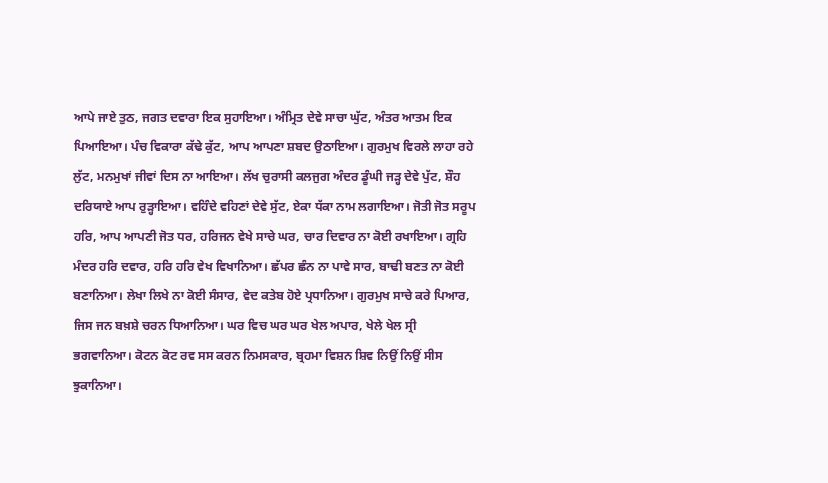ਆਪੇ ਜਾਏ ਤੁਠ, ਜਗਤ ਦਵਾਰਾ ਇਕ ਸੁਹਾਇਆ। ਅੰਮ੍ਰਿਤ ਦੇਵੇ ਸਾਚਾ ਘੁੱਟ, ਅੰਤਰ ਆਤਮ ਇਕ ਪਿਆਇਆ। ਪੰਚ ਵਿਕਾਰਾ ਕੱਢੇ ਕੁੱਟ, ਆਪ ਆਪਣਾ ਸ਼ਬਦ ਉਠਾਇਆ। ਗੁਰਮੁਖ ਵਿਰਲੇ ਲਾਹਾ ਰਹੇ ਲੁੱਟ, ਮਨਮੁਖਾਂ ਜੀਵਾਂ ਦਿਸ ਨਾ ਆਇਆ। ਲੱਖ ਚੁਰਾਸੀ ਕਲਜੁਗ ਅੰਦਰ ਡੂੰਘੀ ਜੜ੍ਹ ਦੇਵੇ ਪੁੱਟ, ਸ਼ੌਹ ਦਰਿਯਾਏ ਆਪ ਰੁੜ੍ਹਾਇਆ। ਵਹਿੰਦੇ ਵਹਿਣਾਂ ਦੇਵੇ ਸੁੱਟ, ਏਕਾ ਧੱਕਾ ਨਾਮ ਲਗਾਇਆ। ਜੋਤੀ ਜੋਤ ਸਰੂਪ ਹਰਿ, ਆਪ ਆਪਣੀ ਜੋਤ ਧਰ, ਹਰਿਜਨ ਵੇਖੇ ਸਾਚੇ ਘਰ, ਚਾਰ ਦਿਵਾਰ ਨਾ ਕੋਈ ਰਖਾਇਆ। ਗ੍ਰਹਿ ਮੰਦਰ ਹਰਿ ਦਵਾਰ, ਹਰਿ ਹਰਿ ਵੇਖ ਵਿਖਾਨਿਆ। ਛੱਪਰ ਛੰਨ ਨਾ ਪਾਵੇ ਸਾਰ, ਬਾਢੀ ਬਣਤ ਨਾ ਕੋਈ ਬਣਾਨਿਆ। ਲੇਖਾ ਲਿਖੇ ਨਾ ਕੋਈ ਸੰਸਾਰ, ਵੇਦ ਕਤੇਬ ਹੋਏ ਪ੍ਰਧਾਨਿਆ। ਗੁਰਮੁਖ ਸਾਚੇ ਕਰੇ ਪਿਆਰ, ਜਿਸ ਜਨ ਬਖ਼ਸ਼ੇ ਚਰਨ ਧਿਆਨਿਆ। ਘਰ ਵਿਚ ਘਰ ਘਰ ਖੇਲ ਅਪਾਰ, ਖੇਲੇ ਖੇਲ ਸ੍ਰੀ ਭਗਵਾਨਿਆ। ਕੋਟਨ ਕੋਟ ਰਵ ਸਸ ਕਰਨ ਨਿਮਸਕਾਰ, ਬ੍ਰਹਮਾ ਵਿਸ਼ਨ ਸ਼ਿਵ ਨਿਉਂ ਨਿਉਂ ਸੀਸ ਝੁਕਾਨਿਆ।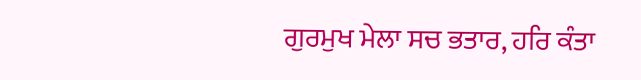ਗੁਰਮੁਖ ਮੇਲਾ ਸਚ ਭਤਾਰ, ਹਰਿ ਕੰਤਾ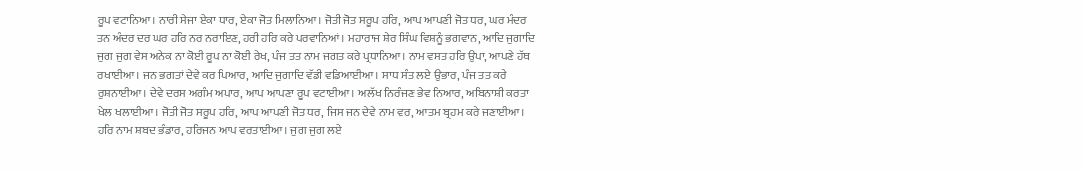ਰੂਪ ਵਟਾਨਿਆ। ਨਾਰੀ ਸੇਜਾ ਏਕਾ ਧਾਰ, ਏਕਾ ਜੋਤ ਮਿਲਾਨਿਆ। ਜੋਤੀ ਜੋਤ ਸਰੂਪ ਹਰਿ, ਆਪ ਆਪਣੀ ਜੋਤ ਧਰ, ਘਰ ਮੰਦਰ ਤਨ ਅੰਦਰ ਦਰ ਘਰ ਹਰਿ ਨਰ ਨਰਾਇਣ, ਹਰੀ ਹਰਿ ਕਰੇ ਪਰਵਾਨਿਆਂ। ਮਹਾਰਾਜ ਸ਼ੇਰ ਸਿੰਘ ਵਿਸ਼ਨੂੰ ਭਗਵਾਨ, ਆਦਿ ਜੁਗਾਦਿ ਜੁਗ ਜੁਗ ਵੇਸ ਅਨੇਕ ਨਾ ਕੋਈ ਰੂਪ ਨਾ ਕੋਈ ਰੇਖ, ਪੰਜ ਤਤ ਨਾਮ ਜਗਤ ਕਰੇ ਪ੍ਰਧਾਨਿਆ। ਨਾਮ ਵਸਤ ਹਰਿ ਉਪਾ, ਆਪਣੇ ਹੱਥ ਰਖਾਈਆ। ਜਨ ਭਗਤਾਂ ਦੇਵੇ ਕਰ ਪਿਆਰ, ਆਦਿ ਜੁਗਾਦਿ ਵੱਡੀ ਵਡਿਆਈਆ। ਸਾਧ ਸੰਤ ਲਏ ਉਭਾਰ, ਪੰਜ ਤਤ ਕਰੇ ਰੁਸ਼ਨਾਈਆ। ਦੇਵੇ ਦਰਸ ਅਗੰਮ ਅਪਾਰ, ਆਪ ਆਪਣਾ ਰੂਪ ਵਟਾਈਆ। ਅਲੱਖ ਨਿਰੰਜਣ ਭੇਵ ਨਿਆਰ, ਅਬਿਨਾਸ਼ੀ ਕਰਤਾ ਖੇਲ ਖਲਾਈਆ। ਜੋਤੀ ਜੋਤ ਸਰੂਪ ਹਰਿ, ਆਪ ਆਪਣੀ ਜੋਤ ਧਰ, ਜਿਸ ਜਨ ਦੇਵੇ ਨਾਮ ਵਰ, ਆਤਮ ਬ੍ਰਹਮ ਕਰੇ ਜਣਾਈਆ। ਹਰਿ ਨਾਮ ਸ਼ਬਦ ਭੰਡਾਰ, ਹਰਿਜਨ ਆਪ ਵਰਤਾਈਆ। ਜੁਗ ਜੁਗ ਲਏ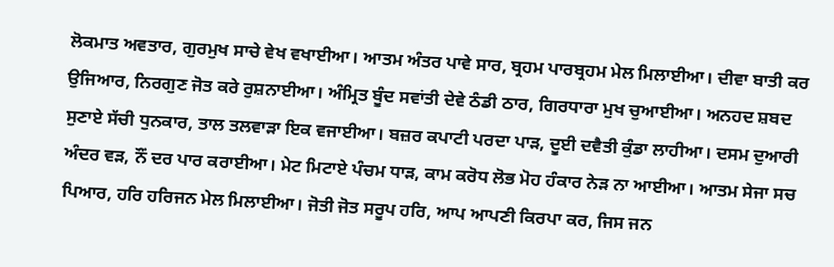ਲੋਕਮਾਤ ਅਵਤਾਰ, ਗੁਰਮੁਖ ਸਾਚੇ ਵੇਖ ਵਖਾਈਆ। ਆਤਮ ਅੰਤਰ ਪਾਵੇ ਸਾਰ, ਬ੍ਰਹਮ ਪਾਰਬ੍ਰਹਮ ਮੇਲ ਮਿਲਾਈਆ। ਦੀਵਾ ਬਾਤੀ ਕਰ ਉਜਿਆਰ, ਨਿਰਗੁਣ ਜੋਤ ਕਰੇ ਰੁਸ਼ਨਾਈਆ। ਅੰਮ੍ਰਿਤ ਬੂੰਦ ਸਵਾਂਤੀ ਦੇਵੇ ਠੰਡੀ ਠਾਰ, ਗਿਰਧਾਰਾ ਮੁਖ ਚੁਆਈਆ। ਅਨਹਦ ਸ਼ਬਦ ਸੁਣਾਏ ਸੱਚੀ ਧੁਨਕਾਰ, ਤਾਲ ਤਲਵਾੜਾ ਇਕ ਵਜਾਈਆ। ਬਜ਼ਰ ਕਪਾਟੀ ਪਰਦਾ ਪਾੜ, ਦੂਈ ਦਵੈਤੀ ਕੁੰਡਾ ਲਾਹੀਆ। ਦਸਮ ਦੁਆਰੀ ਅੰਦਰ ਵੜ, ਨੌਂ ਦਰ ਪਾਰ ਕਰਾਈਆ। ਮੇਟ ਮਿਟਾਏ ਪੰਚਮ ਧਾੜ, ਕਾਮ ਕਰੋਧ ਲੋਭ ਮੋਹ ਹੰਕਾਰ ਨੇੜ ਨਾ ਆਈਆ। ਆਤਮ ਸੇਜਾ ਸਚ ਪਿਆਰ, ਹਰਿ ਹਰਿਜਨ ਮੇਲ ਮਿਲਾਈਆ। ਜੋਤੀ ਜੋਤ ਸਰੂਪ ਹਰਿ, ਆਪ ਆਪਣੀ ਕਿਰਪਾ ਕਰ, ਜਿਸ ਜਨ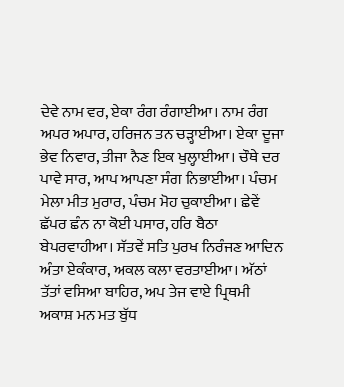ਦੇਵੇ ਨਾਮ ਵਰ, ਏਕਾ ਰੰਗ ਰੰਗਾਈਆ। ਨਾਮ ਰੰਗ ਅਪਰ ਅਪਾਰ, ਹਰਿਜਨ ਤਨ ਚੜ੍ਹਾਈਆ। ਏਕਾ ਦੂਜਾ ਭੇਵ ਨਿਵਾਰ, ਤੀਜਾ ਨੈਣ ਇਕ ਖੁਲ੍ਹਾਈਆ। ਚੌਥੇ ਦਰ ਪਾਵੇ ਸਾਰ, ਆਪ ਆਪਣਾ ਸੰਗ ਨਿਭਾਈਆ। ਪੰਚਮ ਮੇਲਾ ਮੀਤ ਮੁਰਾਰ, ਪੰਚਮ ਮੋਹ ਚੁਕਾਈਆ। ਛੇਵੇਂ ਛੱਪਰ ਛੰਨ ਨਾ ਕੋਈ ਪਸਾਰ, ਹਰਿ ਬੈਠਾ ਬੇਪਰਵਾਹੀਆ। ਸੱਤਵੇਂ ਸਤਿ ਪੁਰਖ ਨਿਰੰਜਣ ਆਦਿਨ ਅੰਤਾ ਏਕੰਕਾਰ, ਅਕਲ ਕਲਾ ਵਰਤਾਈਆ। ਅੱਠਾਂ ਤੱਤਾਂ ਵਸਿਆ ਬਾਹਿਰ, ਅਪ ਤੇਜ ਵਾਏ ਪ੍ਰਿਥਮੀ ਅਕਾਸ਼ ਮਨ ਮਤ ਬੁੱਧ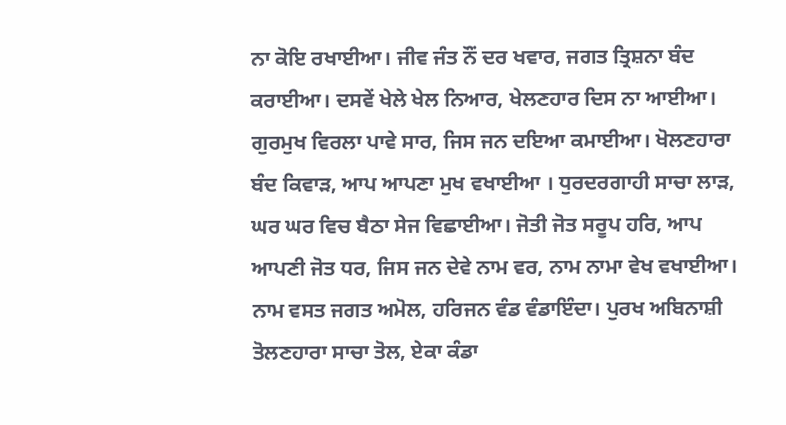ਨਾ ਕੋਇ ਰਖਾਈਆ। ਜੀਵ ਜੰਤ ਨੌਂ ਦਰ ਖਵਾਰ, ਜਗਤ ਤ੍ਰਿਸ਼ਨਾ ਬੰਦ ਕਰਾਈਆ। ਦਸਵੇਂ ਖੇਲੇ ਖੇਲ ਨਿਆਰ, ਖੇਲਣਹਾਰ ਦਿਸ ਨਾ ਆਈਆ। ਗੁਰਮੁਖ ਵਿਰਲਾ ਪਾਵੇ ਸਾਰ, ਜਿਸ ਜਨ ਦਇਆ ਕਮਾਈਆ। ਖੋਲਣਹਾਰਾ ਬੰਦ ਕਿਵਾੜ, ਆਪ ਆਪਣਾ ਮੁਖ ਵਖਾਈਆ । ਧੁਰਦਰਗਾਹੀ ਸਾਚਾ ਲਾੜ, ਘਰ ਘਰ ਵਿਚ ਬੈਠਾ ਸੇਜ ਵਿਛਾਈਆ। ਜੋਤੀ ਜੋਤ ਸਰੂਪ ਹਰਿ, ਆਪ ਆਪਣੀ ਜੋਤ ਧਰ, ਜਿਸ ਜਨ ਦੇਵੇ ਨਾਮ ਵਰ, ਨਾਮ ਨਾਮਾ ਵੇਖ ਵਖਾਈਆ। ਨਾਮ ਵਸਤ ਜਗਤ ਅਮੋਲ, ਹਰਿਜਨ ਵੰਡ ਵੰਡਾਇੰਦਾ। ਪੁਰਖ ਅਬਿਨਾਸ਼ੀ ਤੋਲਣਹਾਰਾ ਸਾਚਾ ਤੋਲ, ਏਕਾ ਕੰਡਾ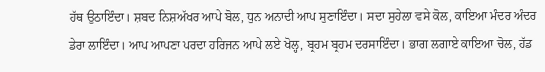ਹੱਥ ਉਠਾਇੰਦਾ। ਸ਼ਬਦ ਨਿਸ਼ਅੱਖਰ ਆਪੇ ਬੋਲ, ਧੁਨ ਅਨਾਦੀ ਆਪ ਸੁਣਾਇੰਦਾ। ਸਦਾ ਸੁਹੇਲਾ ਵਸੇ ਕੋਲ, ਕਾਇਆ ਮੰਦਰ ਅੰਦਰ ਡੇਰਾ ਲਾਇੰਦਾ। ਆਪ ਆਪਣਾ ਪਰਦਾ ਹਰਿਜਨ ਆਪੇ ਲਏ ਖੋਲ੍ਹ, ਬ੍ਰਹਮ ਬ੍ਰਹਮ ਦਰਸਾਇੰਦਾ। ਭਾਗ ਲਗਾਏ ਕਾਇਆ ਚੋਲ, ਹੱਡ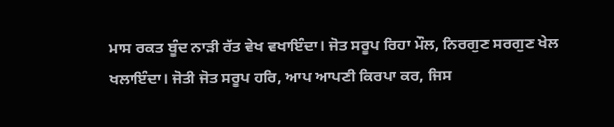ਮਾਸ ਰਕਤ ਬੂੰਦ ਨਾੜੀ ਰੱਤ ਵੇਖ ਵਖਾਇੰਦਾ। ਜੋਤ ਸਰੂਪ ਰਿਹਾ ਮੌਲ, ਨਿਰਗੁਣ ਸਰਗੁਣ ਖੇਲ ਖਲਾਇੰਦਾ। ਜੋਤੀ ਜੋਤ ਸਰੂਪ ਹਰਿ, ਆਪ ਆਪਣੀ ਕਿਰਪਾ ਕਰ, ਜਿਸ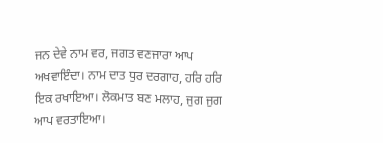ਜਨ ਦੇਵੇ ਨਾਮ ਵਰ, ਜਗਤ ਵਣਜਾਰਾ ਆਪ ਅਖਵਾਇੰਦਾ। ਨਾਮ ਦਾਤ ਧੁਰ ਦਰਗਾਹ, ਹਰਿ ਹਰਿ ਇਕ ਰਖਾਇਆ। ਲੋਕਮਾਤ ਬਣ ਮਲਾਹ, ਜੁਗ ਜੁਗ ਆਪ ਵਰਤਾਇਆ।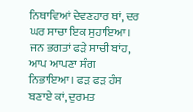ਨਿਥਾਵਿਆਂ ਦੇਵਣਹਾਰ ਥਾਂ, ਦਰ ਘਰ ਸਾਚਾ ਇਕ ਸੁਹਾਇਆ। ਜਨ ਭਗਤਾਂ ਫੜੇ ਸਾਚੀ ਬਾਂਹ, ਆਪ ਆਪਣਾ ਸੰਗ ਨਿਭਾਇਆ। ਫੜ ਫੜ ਹੰਸ ਬਣਾਏ ਕਾਂ, ਦੁਰਮਤ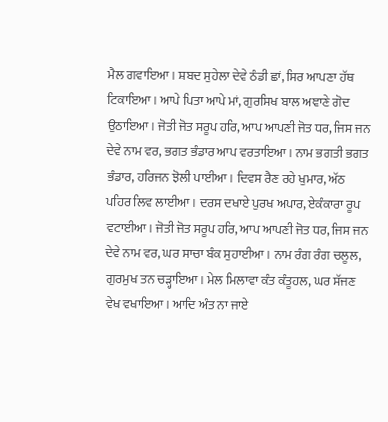ਮੈਲ ਗਵਾਇਆ। ਸ਼ਬਦ ਸੁਹੇਲਾ ਦੇਵੇ ਠੰਡੀ ਛਾਂ, ਸਿਰ ਆਪਣਾ ਹੱਥ ਟਿਕਾਇਆ। ਆਪੇ ਪਿਤਾ ਆਪੇ ਮਾਂ, ਗੁਰਸਿਖ ਬਾਲ ਅਞਾਣੇ ਗੋਦ ਉਠਾਇਆ। ਜੋਤੀ ਜੋਤ ਸਰੂਪ ਹਰਿ, ਆਪ ਆਪਣੀ ਜੋਤ ਧਰ, ਜਿਸ ਜਨ ਦੇਵੇ ਨਾਮ ਵਰ, ਭਗਤ ਭੰਡਾਰ ਆਪ ਵਰਤਾਇਆ। ਨਾਮ ਭਗਤੀ ਭਗਤ ਭੰਡਾਰ, ਹਰਿਜਨ ਝੋਲੀ ਪਾਈਆ। ਦਿਵਸ ਰੈਣ ਰਹੇ ਖੁਮਾਰ, ਅੱਠ ਪਹਿਰ ਲਿਵ ਲਾਈਆ। ਦਰਸ ਦਖਾਏ ਪੁਰਖ ਅਪਾਰ, ਏਕੰਕਾਰਾ ਰੂਪ ਵਟਾਈਆ। ਜੋਤੀ ਜੋਤ ਸਰੂਪ ਹਰਿ, ਆਪ ਆਪਣੀ ਜੋਤ ਧਰ, ਜਿਸ ਜਨ ਦੇਵੇ ਨਾਮ ਵਰ, ਘਰ ਸਾਚਾ ਬੰਕ ਸੁਹਾਈਆ। ਨਾਮ ਰੰਗ ਰੰਗ ਚਲੂਲ, ਗੁਰਮੁਖ ਤਨ ਚੜ੍ਹਾਇਆ। ਮੇਲ ਮਿਲਾਵਾ ਕੰਤ ਕੰਤੂਹਲ, ਘਰ ਸੱਜਣ ਵੇਖ ਵਖਾਇਆ। ਆਦਿ ਅੰਤ ਨਾ ਜਾਏ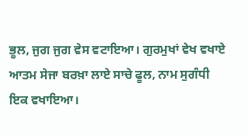ਭੂਲ, ਜੁਗ ਜੁਗ ਵੇਸ ਵਟਾਇਆ। ਗੁਰਮੁਖਾਂ ਵੇਖ ਵਖਾਏ ਆਤਮ ਸੇਜਾ ਬਰਖ਼ਾ ਲਾਏ ਸਾਚੇ ਫੂਲ, ਨਾਮ ਸੁਗੰਧੀ ਇਕ ਵਖਾਇਆ।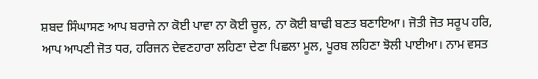ਸ਼ਬਦ ਸਿੰਘਾਸਣ ਆਪ ਬਰਾਜੇ ਨਾ ਕੋਈ ਪਾਵਾ ਨਾ ਕੋਈ ਚੂਲ, ਨਾ ਕੋਈ ਬਾਢੀ ਬਣਤ ਬਣਾਇਆ। ਜੋਤੀ ਜੋਤ ਸਰੂਪ ਹਰਿ, ਆਪ ਆਪਣੀ ਜੋਤ ਧਰ, ਹਰਿਜਨ ਦੇਵਣਹਾਰਾ ਲਹਿਣਾ ਦੇਣਾ ਪਿਛਲਾ ਮੂਲ, ਪੂਰਬ ਲਹਿਣਾ ਝੋਲੀ ਪਾਈਆ। ਨਾਮ ਵਸਤ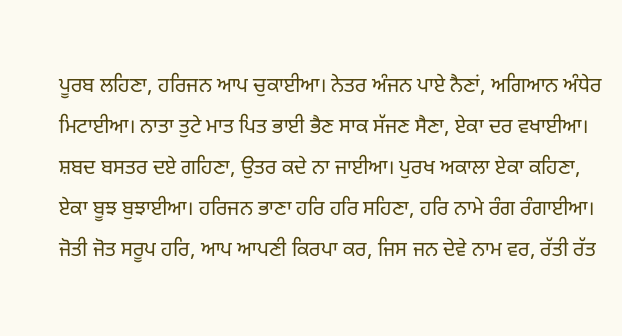ਪੂਰਬ ਲਹਿਣਾ, ਹਰਿਜਨ ਆਪ ਚੁਕਾਈਆ। ਨੇਤਰ ਅੰਜਨ ਪਾਏ ਨੈਣਾਂ, ਅਗਿਆਨ ਅੰਧੇਰ ਮਿਟਾਈਆ। ਨਾਤਾ ਤੁਟੇ ਮਾਤ ਪਿਤ ਭਾਈ ਭੈਣ ਸਾਕ ਸੱਜਣ ਸੈਣਾ, ਏਕਾ ਦਰ ਵਖਾਈਆ। ਸ਼ਬਦ ਬਸਤਰ ਦਏ ਗਹਿਣਾ, ਉਤਰ ਕਦੇ ਨਾ ਜਾਈਆ। ਪੁਰਖ ਅਕਾਲਾ ਏਕਾ ਕਹਿਣਾ, ਏਕਾ ਬੂਝ ਬੁਝਾਈਆ। ਹਰਿਜਨ ਭਾਣਾ ਹਰਿ ਹਰਿ ਸਹਿਣਾ, ਹਰਿ ਨਾਮੇ ਰੰਗ ਰੰਗਾਈਆ। ਜੋਤੀ ਜੋਤ ਸਰੂਪ ਹਰਿ, ਆਪ ਆਪਣੀ ਕਿਰਪਾ ਕਰ, ਜਿਸ ਜਨ ਦੇਵੇ ਨਾਮ ਵਰ, ਰੱਤੀ ਰੱਤ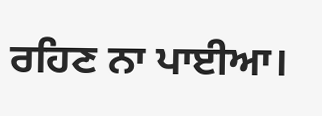ਰਹਿਣ ਨਾ ਪਾਈਆ।